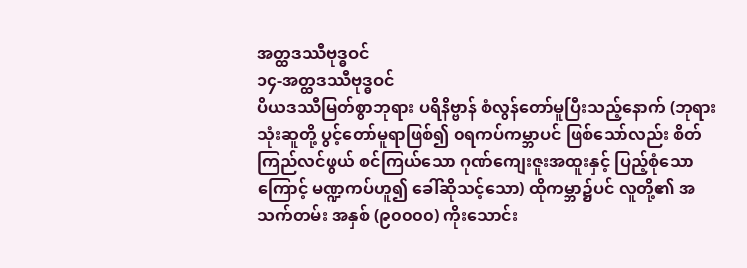အတ္ထဒဿီဗုဒ္ဓဝင်
၁၄-အတ္ထဒဿီဗုဒ္ဓဝင်
ပိယဒဿီမြတ်စွာဘုရား ပရိနိဗ္ဗာန် စံလွန်တော်မူပြီးသည့်နောက် (ဘုရားသုံးဆူတို့ ပွင့်တော်မူရာဖြစ်၍ ၀ရကပ်ကမ္ဘာပင် ဖြစ်သော်လည်း စိတ်ကြည်လင်ဖွယ် စင်ကြယ်သော ဂုဏ်ကျေးဇူးအထူးနှင့် ပြည့်စုံသောကြောင့် မဏ္ဍကပ်ဟူ၍ ခေါ်ဆိုသင့်သော) ထိုကမ္ဘာ၌ပင် လူတို့၏ အသက်တမ်း အနှစ် (၉၀၀၀၀) ကိုးသောင်း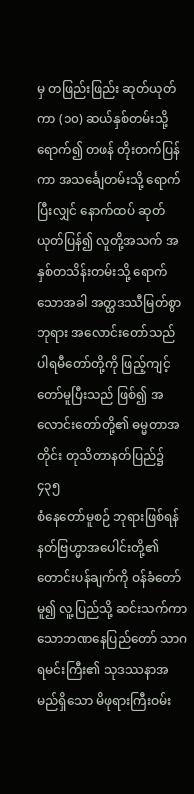မှ တဖြည်းဖြည်း ဆုတ်ယုတ်ကာ (၁၀) ဆယ်နှစ်တမ်းသို့ရောက်၍ တဖန် တိုးတက်ပြန်ကာ အသင်္ချေတမ်းသို့ ရောက်ပြီးလျှင် နောက်ထပ် ဆုတ်ယုတ်ပြန်၍ လူတို့အသက် အနှစ်တသိန်းတမ်းသို့ ရောက်သောအခါ အတ္ထဒဿီမြတ်စွာဘုရား အလောင်းတော်သည် ပါရမီတော်တို့ကို ဖြည့်ကျင့်တော်မူပြီးသည် ဖြစ်၍ အလောင်းတော်တို့၏ ဓမ္မတာအတိုင်း တုသိတာနတ်ပြည်၌
၄၃၅
စံနေတော်မူစဉ် ဘုရားဖြစ်ရန် နတ်ဗြဟ္မာအပေါင်းတို့၏ တောင်းပန်ချက်ကို ဝန်ခံတော်မူ၍ လူ့ပြည်သို့ ဆင်းသက်ကာ သောဘဏနေပြည်တော် သာဂရမင်းကြီး၏ သုဒဿနာအမည်ရှိသော မိဖုရားကြီးဝမ်း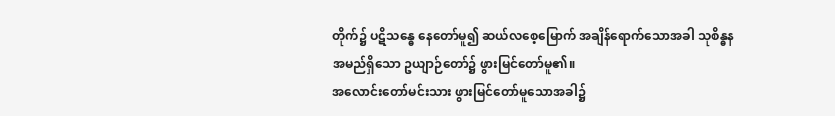တိုက်၌ ပဋိသန္ဓေ နေတော်မူ၍ ဆယ်လစေ့မြောက် အချိန်ရောက်သောအခါ သုစိန္ဓနအမည်ရှိသော ဥယျာဉ်တော်၌ ဖွားမြင်တော်မူ၏။
အလောင်းတော်မင်းသား ဖွားမြင်တော်မူသောအခါ၌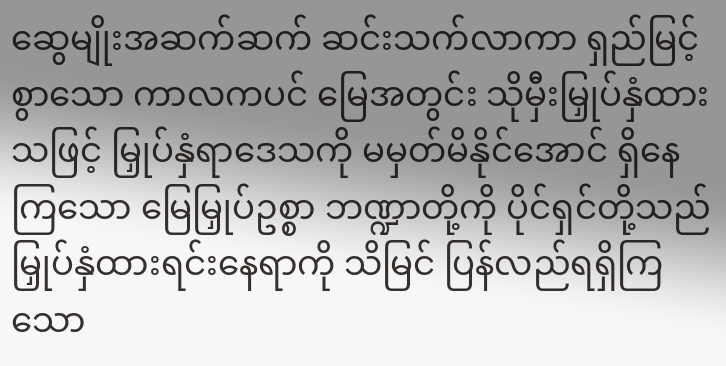ဆွေမျိုးအဆက်ဆက် ဆင်းသက်လာကာ ရှည်မြင့်စွာသော ကာလကပင် မြေအတွင်း သိုမှီးမြှုပ်နှံထားသဖြင့် မြှုပ်နှံရာဒေသကို မမှတ်မိနိုင်အောင် ရှိနေကြသော မြေမြှုပ်ဥစ္စာ ဘဏ္ဍာတို့ကို ပိုင်ရှင်တို့သည် မြှုပ်နှံထားရင်းနေရာကို သိမြင် ပြန်လည်ရရှိကြသော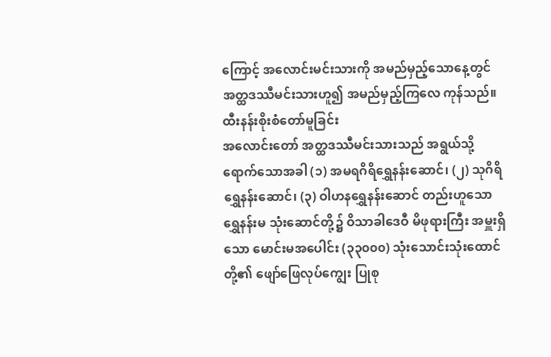ကြောင့် အလောင်းမင်းသားကို အမည်မှည့်သောနေ့တွင် အတ္ထဒဿီမင်းသားဟူ၍ အမည်မှည့်ကြလေ ကုန်သည်။
ထီးနန်းစိုးစံတော်မူခြင်း
အလောင်းတော် အတ္ထဒဿီမင်းသားသည် အရွယ်သို့ ရောက်သောအခါ (၁) အမရဂိရိရွှေနန်းဆောင်၊ (၂) သုဂိရိရွှေနန်းဆောင်၊ (၃) ဝါဟနရွှေနန်းဆောင် တည်းဟူသော ရွှေနန်းမ သုံးဆောင်တို့၌ ဝိသာခါဒေဝီ မိဖုရားကြီး အမှူးရှိသော မောင်းမအပေါင်း (၃၃၀၀၀) သုံးသောင်းသုံးထောင်တို့၏ ဖျော်ဖြေလုပ်ကျွေး ပြုစု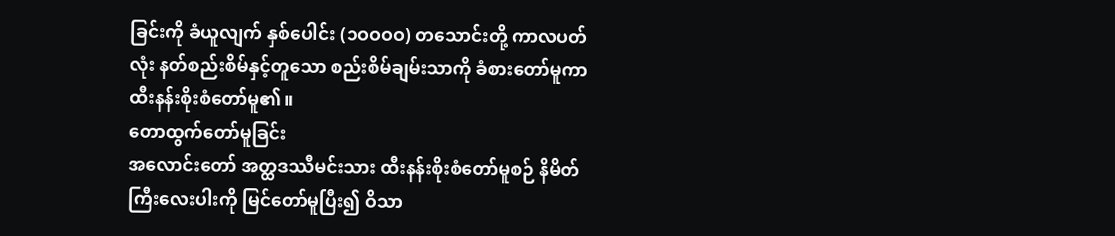ခြင်းကို ခံယူလျက် နှစ်ပေါင်း (၁ဝဝဝဝ) တသောင်းတို့ ကာလပတ်လုံး နတ်စည်းစိမ်နှင့်တူသော စည်းစိမ်ချမ်းသာကို ခံစားတော်မူကာ ထီးနန်းစိုးစံတော်မူ၏။
တောထွက်တော်မူခြင်း
အလောင်းတော် အတ္ထဒဿီမင်းသား ထီးနန်းစိုးစံတော်မူစဉ် နိမိတ်ကြီးလေးပါးကို မြင်တော်မူပြီး၍ ဝိသာ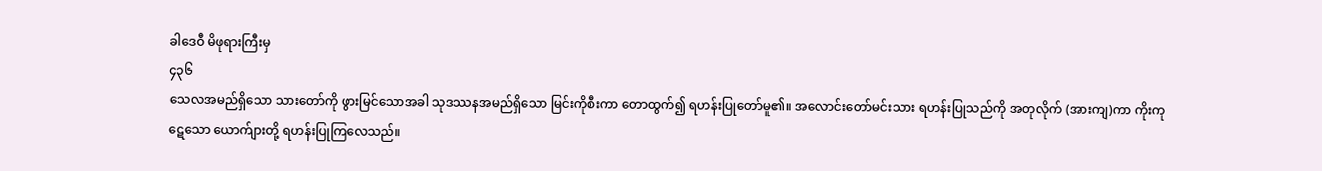ခါဒေဝီ မိဖုရားကြီးမှ
၄၃၆
သေလအမည်ရှိသော သားတော်ကို ဖွားမြင်သောအခါ သုဒဿနအမည်ရှိသော မြင်းကိုစီးကာ တောထွက်၍ ရဟန်းပြုတော်မူ၏။ အလောင်းတော်မင်းသား ရဟန်းပြုသည်ကို အတုလိုက် (အားကျ)ကာ ကိုးကုဋေသော ယောက်ျားတို့ ရဟန်းပြုကြလေသည်။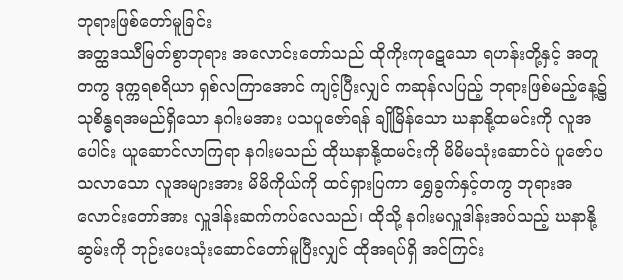ဘုရားဖြစ်တော်မူခြင်း
အတ္ထဒဿီမြတ်စွာဘုရား အလောင်းတော်သည် ထိုကိုးကုဋေသော ရဟန်းတို့နှင့် အတူတကွ ဒုက္ကရစရိယာ ရှစ်လကြာအောင် ကျင့်ပြီးလျှင် ကဆုန်လပြည့် ဘုရားဖြစ်မည့်နေ့၌ သုစိန္ဓရအမည်ရှိသော နဂါးမအား ပသပူဇော်ရန် ချိုမြိန်သော ဃနာနို့ထမင်းကို လူအပေါင်း ယူဆောင်လာကြရာ နဂါးမသည် ထိုဃနာနို့ထမင်းကို မိမိမသုံးဆောင်ပဲ ပူဇော်ပသလာသော လူအများအား မိမိကိုယ်ကို ထင်ရှားပြကာ ရွှေခွက်နှင့်တကွ ဘုရားအလောင်းတော်အား လှူဒါန်းဆက်ကပ်လေသည်၊ ထိုသို့ နဂါးမလှူဒါန်းအပ်သည့် ဃနာနို့ဆွမ်းကို ဘုဉ်းပေးသုံးဆောင်တော်မူပြီးလျှင် ထိုအရပ်ရှိ အင်ကြင်း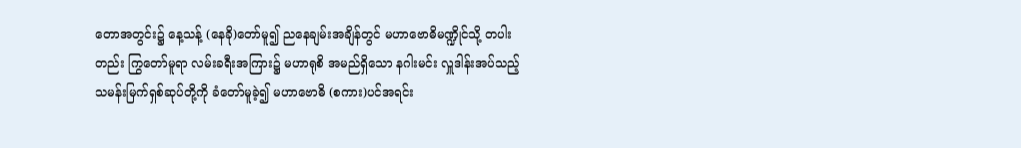တောအတွင်း၌ နေ့သန့် (နေခို)တော်မူ၍ ညနေချမ်းအချိန်တွင် မဟာဗောဓိမဏ္ဍိုင်သို့ တပါးတည်း ကြွတော်မူရာ လမ်းခရီးအကြား၌ မဟာရုစိ အမည်ရှိသော နဂါးမင်း လှူဒါန်းအပ်သည့် သမန်းမြက်ရှစ်ဆုပ်တို့ကို ခံတော်မူခဲ့၍ မဟာဗောဓိ (စကား)ပင်အရင်း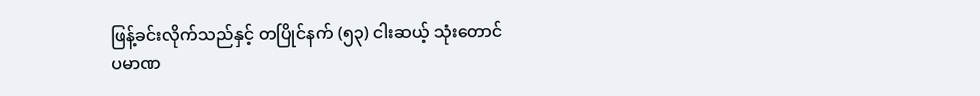ဖြန့်ခင်းလိုက်သည်နှင့် တပြိုင်နက် (၅၃) ငါးဆယ့် သုံးတောင် ပမာဏ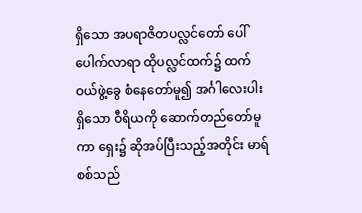ရှိသော အပရာဇိတပလ္လင်တော် ပေါ်ပေါက်လာရာ ထိုပလ္လင်ထက်၌ ထက်ဝယ်ဖွဲ့ခွေ စံနေတော်မူ၍ အင်္ဂါလေးပါးရှိသော ဝီရိယကို ဆောက်တည်တော်မူကာ ရှေး၌ ဆိုအပ်ပြီးသည့်အတိုင်း မာရ်စစ်သည်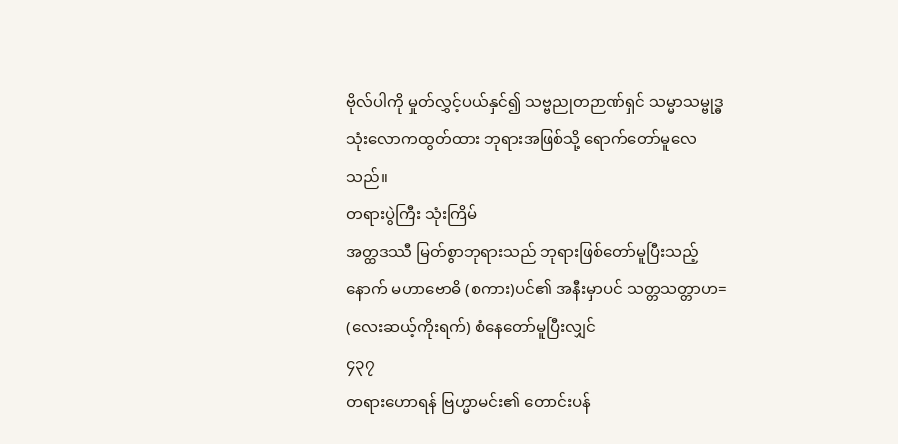ဗိုလ်ပါကို မှုတ်လွှင့်ပယ်နှင်၍ သဗ္ဗညုတဉာဏ်ရှင် သမ္မာသမ္ဗုဒ္ဓ သုံးလောကထွတ်ထား ဘုရားအဖြစ်သို့ ရောက်တော်မူလေသည်။
တရားပွဲကြီး သုံးကြိမ်
အတ္ထဒဿီ မြတ်စွာဘုရားသည် ဘုရားဖြစ်တော်မူပြီးသည့်နောက် မဟာဗောဓိ (စကား)ပင်၏ အနီးမှာပင် သတ္တသတ္တာဟ= (လေးဆယ့်ကိုးရက်) စံနေတော်မူပြီးလျှင်
၄၃၇
တရားဟောရန် ဗြဟ္မာမင်း၏ တောင်းပန်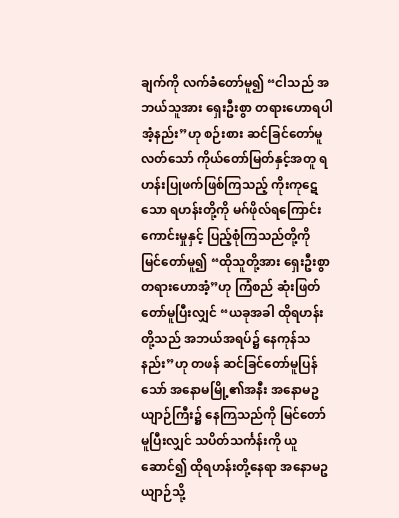ချက်ကို လက်ခံတော်မူ၍ “ငါသည် အဘယ်သူအား ရှေးဦးစွာ တရားဟောရပါအံ့နည်း”ဟု စဉ်းစား ဆင်ခြင်တော်မူလတ်သော် ကိုယ်တော်မြတ်နှင့်အတူ ရဟန်းပြုဖက်ဖြစ်ကြသည့် ကိုးကုဋေသော ရဟန်းတို့ကို မဂ်ဖိုလ်ရကြောင်း ကောင်းမှုနှင့် ပြည့်စုံကြသည်တို့ကို မြင်တော်မူ၍ “ထိုသူတို့အား ရှေးဦးစွာ တရားဟောအံ့”ဟု ကြံစည် ဆုံးဖြတ်တော်မူပြီးလျှင် “ယခုအခါ ထိုရဟန်းတို့သည် အဘယ်အရပ်၌ နေကုန်သနည်း”ဟု တဖန် ဆင်ခြင်တော်မူပြန်သော် အနောမမြို့၏အနီး အနောမဥယျာဉ်ကြီး၌ နေကြသည်ကို မြင်တော်မူပြီးလျှင် သပိတ်သင်္ကန်းကို ယူဆောင်၍ ထိုရဟန်းတို့နေရာ အနောမဥယျာဉ်သို့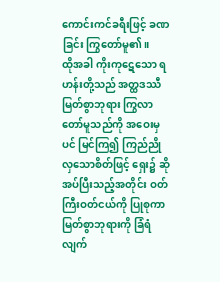ကောင်းကင်ခရီးဖြင့် ခဏခြင်း ကြွတော်မူ၏။
ထိုအခါ ကိုးကုဋေသော ရဟန်းတို့သည် အတ္ထဒဿီမြတ်စွာဘုရား ကြွလာတော်မူသည်ကို အဝေးမှပင် မြင်ကြ၍ ကြည်ညိုလှသောစိတ်ဖြင့် ရှေး၌ ဆိုအပ်ပြီးသည့်အတိုင်း ဝတ်ကြီးဝတ်ငယ်ကို ပြုစုကာ မြတ်စွာဘုရားကို ခြံရံလျက်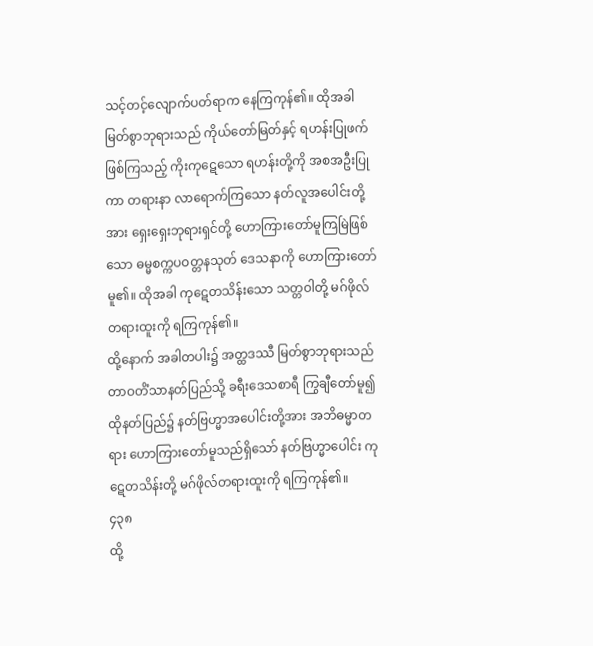သင့်တင့်လျောက်ပတ်ရာက နေကြကုန်၏။ ထိုအခါ မြတ်စွာဘုရားသည် ကိုယ်တော်မြတ်နှင့် ရဟန်းပြုဖက်ဖြစ်ကြသည့် ကိုးကုဋေသော ရဟန်းတို့ကို အစအဦးပြုကာ တရားနာ လာရောက်ကြသော နတ်လူအပေါင်းတို့အား ရှေးရှေးဘုရားရှင်တို့ ဟောကြားတော်မူကြမြဲဖြစ်သော ဓမ္မစက္ကပဝတ္တနသုတ် ဒေသနာကို ဟောကြားတော်မူ၏။ ထိုအခါ ကုဋေတသိန်းသော သတ္တဝါတို့ မဂ်ဖိုလ်တရားထူးကို ရကြကုန်၏။
ထို့နောက် အခါတပါး၌ အတ္ထဒဿီ မြတ်စွာဘုရားသည် တာဝတိံသာနတ်ပြည်သို့ ခရီးဒေသစာရီ ကြွချီတော်မူ၍ ထိုနတ်ပြည်၌ နတ်ဗြဟ္မာအပေါင်းတို့အား အဘိဓမ္မာတရား ဟောကြားတော်မူသည်ရှိသော် နတ်ဗြဟ္မာပေါင်း ကုဋေတသိန်းတို့ မဂ်ဖိုလ်တရားထူးကို ရကြကုန်၏။
၄၃၈
ထို့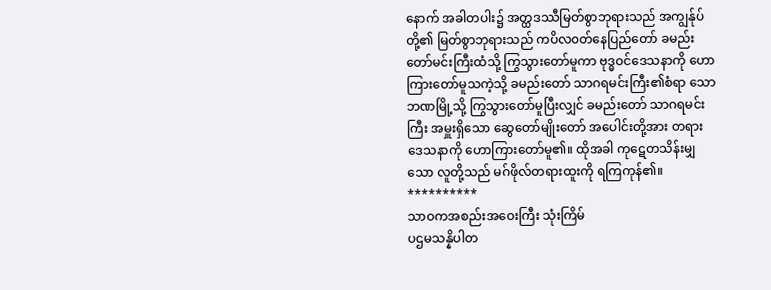နောက် အခါတပါး၌ အတ္ထဒဿီမြတ်စွာဘုရားသည် အကျွန်ုပ်တို့၏ မြတ်စွာဘုရားသည် ကပိလ၀တ်နေပြည်တော် ခမည်းတော်မင်းကြီးထံသို့ ကြွသွားတော်မူကာ ဗုဒ္ဓဝင်ဒေသနာကို ဟောကြားတော်မူသကဲ့သို့ ခမည်းတော် သာဂရမင်းကြီး၏စံရာ သောဘဏမြို့သို့ ကြွသွားတော်မူပြီးလျှင် ခမည်းတော် သာဂရမင်းကြီး အမှူးရှိသော ဆွေတော်မျိုးတော် အပေါင်းတို့အား တရားဒေသနာကို ဟောကြားတော်မူ၏။ ထိုအခါ ကုဋေတသိန်းမျှသော လူတို့သည် မဂ်ဖိုလ်တရားထူးကို ရကြကုန်၏။
**********
သာဝကအစည်းအဝေးကြီး သုံးကြိမ်
ပဌမသန္နိပါတ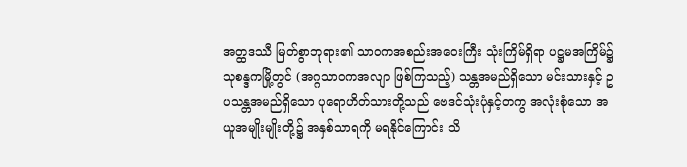အတ္ထဒဿီ မြတ်စွာဘုရား၏ သာဝကအစည်းအဝေးကြီး သုံးကြိမ်ရှိရာ ပဋ္ဌမအကြိမ်၌ သုစန္ဒကမြို့တွင် (အဂ္ဂသာဝကအလျာ ဖြစ်ကြသည့်) သန္တအမည်ရှိသော မင်းသားနှင့် ဥပသန္တအမည်ရှိသော ပုရောဟိတ်သားတို့သည် ဗေဒင်သုံးပုံနှင့်တကွ အလုံးစုံသော အယူအမျိုးမျိုးတို့၌ အနှစ်သာရကို မရနိုင်ကြောင်း သိ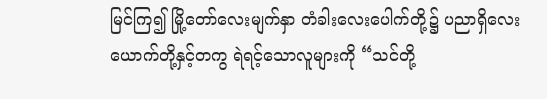မြင်ကြ၍ မြို့တော်လေးမျက်နှာ တံခါးလေးပေါက်တို့၌ ပညာရှိလေးယောက်တို့နှင့်တကွ ရဲရင့်သောလူများကို “သင်တို့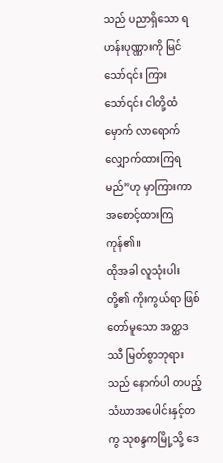သည် ပညာရှိသော ရဟန်းပုဏ္ဏားကို မြင်သော်၎င်း ကြားသော်၎င်း ငါတို့ထံမှောက် လာရောက်လျှောက်ထားကြရမည်”ဟု မှာကြားကာ အစောင့်ထားကြကုန်၏။
ထိုအခါ လူသုံးပါးတို့၏ ကိုးကွယ်ရာ ဖြစ်တော်မူသော အတ္ထဒဿီ မြတ်စွာဘုရားသည် နောက်ပါ တပည့်သံဃာအပေါင်းနှင့်တကွ သုစန္ဒကမြို့သို့ ဒေ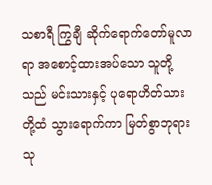သစာရီ ကြွချီ ဆိုက်ရောက်တော်မူလာရာ အစောင့်ထားအပ်သော သူတို့သည် မင်းသားနှင့် ပုရောဟိတ်သားတို့ထံ သွားရောက်ကာ မြတ်စွာဘုရား သု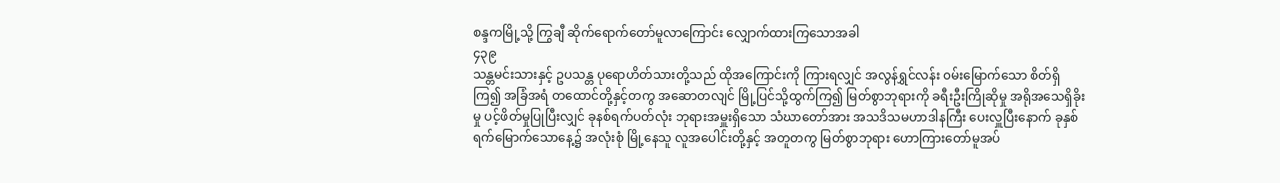စန္ဒကမြို့သို့ ကြွချီ ဆိုက်ရောက်တော်မူလာကြောင်း လျှောက်ထားကြသောအခါ
၄၃၉
သန္တမင်းသားနှင့် ဥပသန္တ ပုရောဟိတ်သားတို့သည် ထိုအကြောင်းကို ကြားရလျှင် အလွန်ရွှင်လန်း ၀မ်းမြောက်သော စိတ်ရှိကြ၍ အခြံအရံ တထောင်တို့နှင့်တကွ အဆောတလျင် မြို့ပြင်သို့ထွက်ကြ၍ မြတ်စွာဘုရားကို ခရီးဦးကြိုဆိုမှု အရိုအသေရှိခိုးမှု ပင့်ဖိတ်မှုပြုပြီးလျှင် ခုနစ်ရက်ပတ်လုံး ဘုရားအမှူးရှိသော သံဃာတော်အား အသဒိသမဟာဒါနကြီး ပေးလှူပြီးနောက် ခုနှစ်ရက်မြောက်သောနေ့၌ အလုံးစုံ မြို့နေသူ လူအပေါင်းတို့နှင့် အတူတကွ မြတ်စွာဘုရား ဟောကြားတော်မူအပ်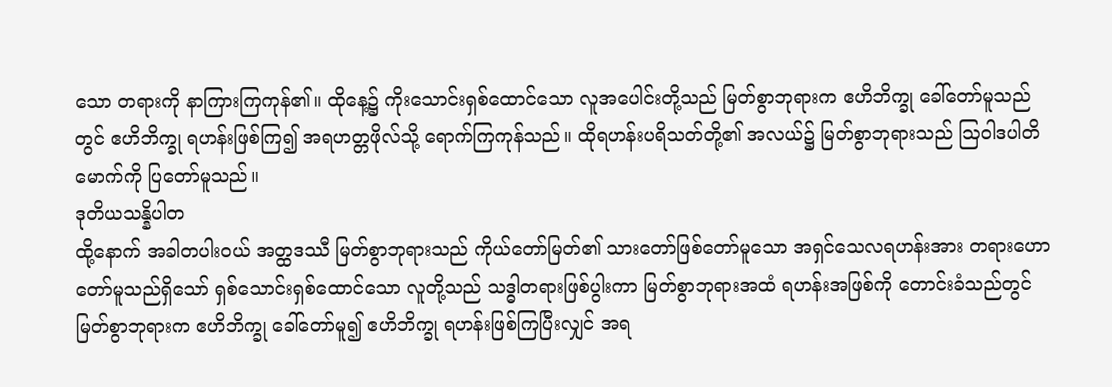သော တရားကို နာကြားကြကုန်၏။ ထိုနေ့၌ ကိုးသောင်းရှစ်ထောင်သော လူအပေါင်းတို့သည် မြတ်စွာဘုရားက ဧဟိဘိက္ခု ခေါ်တော်မူသည်တွင် ဧဟိဘိက္ခု ရဟန်းဖြစ်ကြ၍ အရဟတ္တဖိုလ်သို့ ရောက်ကြကုန်သည်။ ထိုရဟန်းပရိသတ်တို့၏ အလယ်၌ မြတ်စွာဘုရားသည် ဩဝါဒပါတိမောက်ကို ပြတော်မူသည်။
ဒုတိယသန္နိပါတ
ထို့နောက် အခါတပါးဝယ် အတ္ထဒဿီ မြတ်စွာဘုရားသည် ကိုယ်တော်မြတ်၏ သားတော်ဖြစ်တော်မူသော အရှင်သေလရဟန်းအား တရားဟောတော်မူသည်ရှိသော် ရှစ်သောင်းရှစ်ထောင်သော လူတို့သည် သဒ္ဓါတရားဖြစ်ပွါးကာ မြတ်စွာဘုရားအထံ ရဟန်းအဖြစ်ကို တောင်းခံသည်တွင် မြတ်စွာဘုရားက ဧဟိဘိက္ခု ခေါ်တော်မူ၍ ဧဟိဘိက္ခု ရဟန်းဖြစ်ကြပြီးလျှင် အရ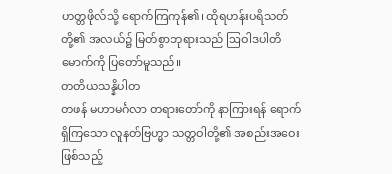ဟတ္တဖိုလ်သို့ ရောက်ကြကုန်၏၊ ထိုရဟန်းပရိသတ်တို့၏ အလယ်၌ မြတ်စွာဘုရားသည် ဩဝါဒပါတိမောက်ကို ပြတော်မူသည်။
တတိယသန္နိပါတ
တဖန် မဟာမင်္ဂလာ တရားတော်ကို နာကြားရန် ရောက်ရှိကြသော လူနတ်ဗြဟ္မာ သတ္တဝါတို့၏ အစည်းအဝေးဖြစ်သည့်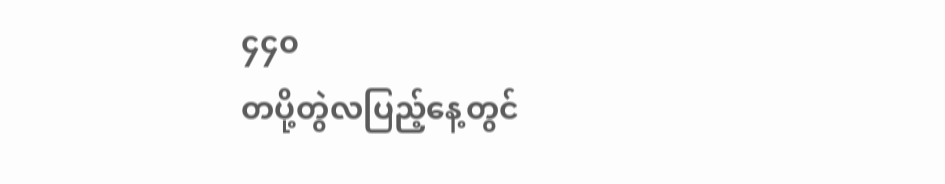၄၄၀
တပို့တွဲလပြည့်နေ့တွင်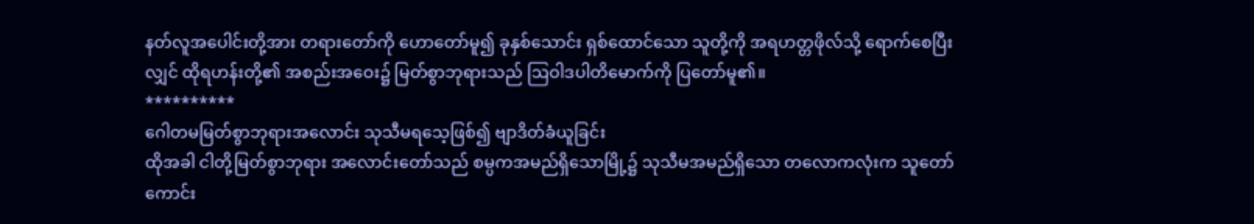နတ်လူအပေါင်းတို့အား တရားတော်ကို ဟောတော်မူ၍ ခုနှစ်သောင်း ရှစ်ထောင်သော သူတို့ကို အရဟတ္တဖိုလ်သို့ ရောက်စေပြီးလျှင် ထိုရဟန်းတို့၏ အစည်းအဝေး၌ မြတ်စွာဘုရားသည် ဩဝါဒပါတိမောက်ကို ပြတော်မူ၏။
**********
ဂေါတမမြတ်စွာဘုရားအလောင်း သုသီမရသေ့ဖြစ်၍ ဗျာဒိတ်ခံယူခြင်း
ထိုအခါ ငါတို့မြတ်စွာဘုရား အလောင်းတော်သည် စမ္ပကအမည်ရှိသောမြို့၌ သုသီမအမည်ရှိသော တလောကလုံးက သူတော်ကောင်း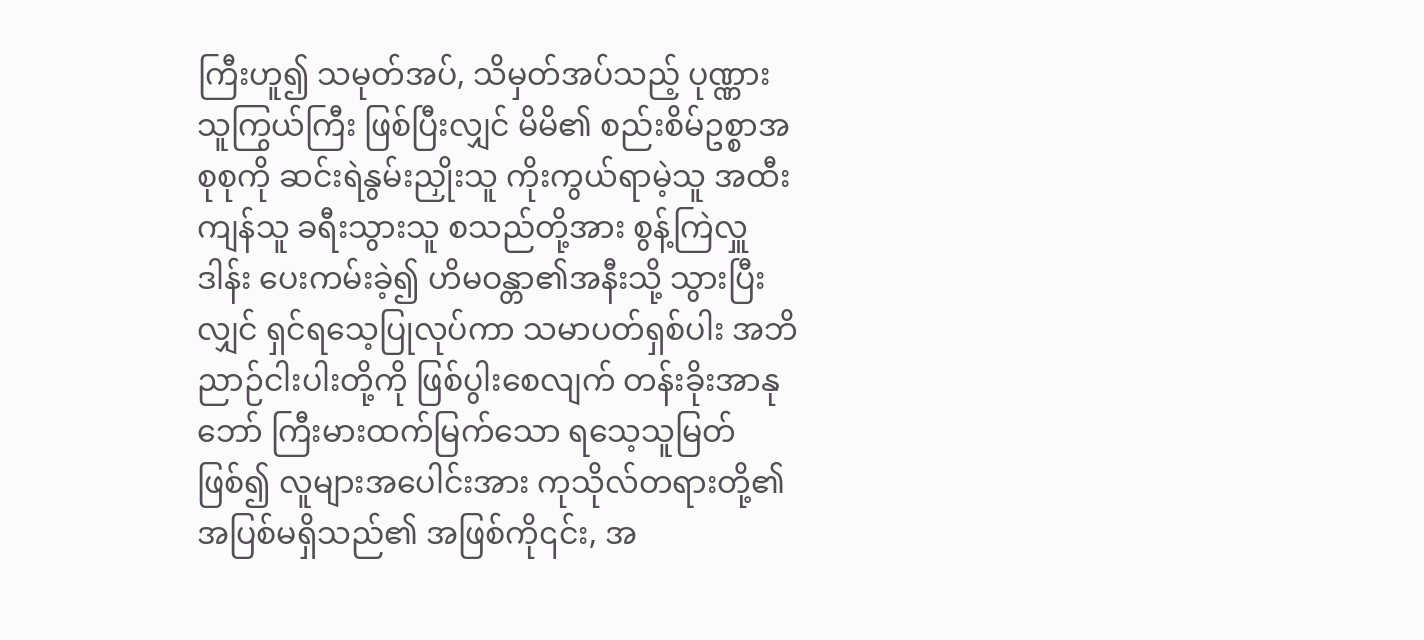ကြီးဟူ၍ သမုတ်အပ်, သိမှတ်အပ်သည့် ပုဏ္ဏားသူကြွယ်ကြီး ဖြစ်ပြီးလျှင် မိမိ၏ စည်းစိမ်ဥစ္စာအစုစုကို ဆင်းရဲနွမ်းညှိုးသူ ကိုးကွယ်ရာမဲ့သူ အထီးကျန်သူ ခရီးသွားသူ စသည်တို့အား စွန့်ကြဲလှူဒါန်း ပေးကမ်းခဲ့၍ ဟိမဝန္တာ၏အနီးသို့ သွားပြီးလျှင် ရှင်ရသေ့ပြုလုပ်ကာ သမာပတ်ရှစ်ပါး အဘိညာဉ်ငါးပါးတို့ကို ဖြစ်ပွါးစေလျက် တန်းခိုးအာနုဘော် ကြီးမားထက်မြက်သော ရသေ့သူမြတ်ဖြစ်၍ လူများအပေါင်းအား ကုသိုလ်တရားတို့၏ အပြစ်မရှိသည်၏ အဖြစ်ကို၎င်း, အ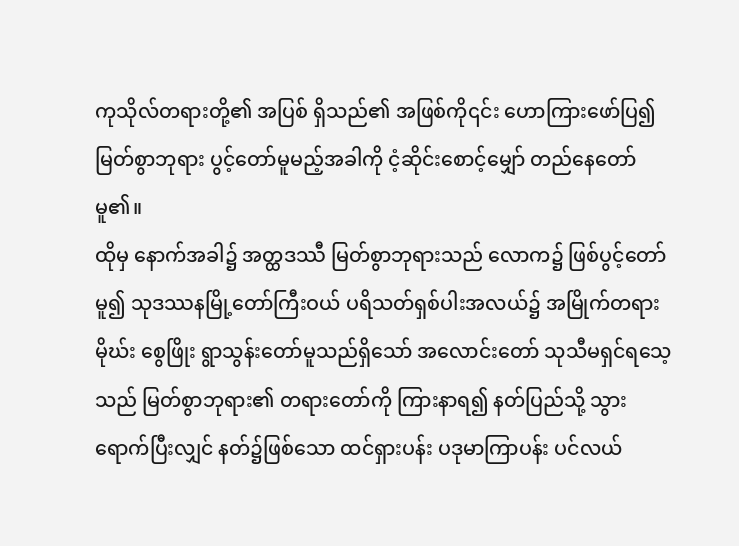ကုသိုလ်တရားတို့၏ အပြစ် ရှိသည်၏ အဖြစ်ကို၎င်း ဟောကြားဖော်ပြ၍ မြတ်စွာဘုရား ပွင့်တော်မူမည့်အခါကို ငံ့ဆိုင်းစောင့်မျှော် တည်နေတော်မူ၏။
ထိုမှ နောက်အခါ၌ အတ္ထဒဿီ မြတ်စွာဘုရားသည် လောက၌ ဖြစ်ပွင့်တော်မူ၍ သုဒဿနမြို့တော်ကြီးဝယ် ပရိသတ်ရှစ်ပါးအလယ်၌ အမြိုက်တရားမိုဃ်း စွေဖြိုး ရွာသွန်းတော်မူသည်ရှိသော် အလောင်းတော် သုသီမရှင်ရသေ့သည် မြတ်စွာဘုရား၏ တရားတော်ကို ကြားနာရ၍ နတ်ပြည်သို့ သွားရောက်ပြီးလျှင် နတ်၌ဖြစ်သော ထင်ရှားပန်း ပဒုမာကြာပန်း ပင်လယ်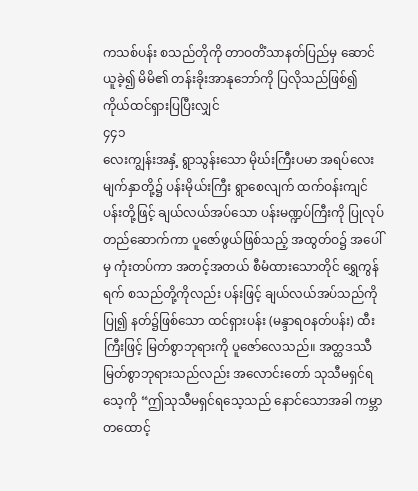ကသစ်ပန်း စသည်တိုကို တာဝတိံသာနတ်ပြည်မှ ဆောင်ယူခဲ့၍ မိမိ၏ တန်းခိုးအာနုဘော်ကို ပြလိုသည်ဖြစ်၍ ကိုယ်ထင်ရှားပြပြီးလျှင်
၄၄၁
လေးကျွန်းအနှံ့ ရွာသွန်းသော မိုဃ်းကြီးပမာ အရပ်လေးမျက်နှာတို့၌ ပန်းမိုယ်းကြီး ရွာစေလျက် ထက်ဝန်းကျင် ပန်းတို့ဖြင့် ချယ်လယ်အပ်သော ပန်းမဏ္ဍပ်ကြီးကို ပြုလုပ် တည်ဆောက်ကာ ပူဇော်ဖွယ်ဖြစ်သည့် အထွတ်ဝ၌ အပေါ်မှ ကုံးတပ်ကာ အတင့်အတယ် စီမံထားသောတိုင် ရွှေကွန်ရက် စသည်တို့ကိုလည်း ပန်းဖြင့် ချယ်လယ်အပ်သည်ကိုပြု၍ နတ်၌ဖြစ်သော ထင်ရှားပန်း (မန္ဒာရဝနတ်ပန်း) ထီးကြီးဖြင့် မြတ်စွာဘုရားကို ပူဇော်လေသည်။ အတ္ထဒဿီ မြတ်စွာဘုရားသည်လည်း အလောင်းတော် သုသီမရှင်ရသေ့ကို “ဤသုသီမရှင်ရသေ့သည် နောင်သောအခါ ကမ္ဘာ တထောင့်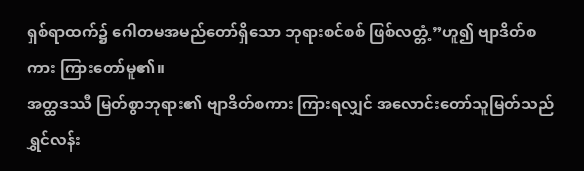ရှစ်ရာထက်၌ ဂေါတမအမည်တော်ရှိသော ဘုရားစင်စစ် ဖြစ်လတ္တံ့”ဟူ၍ ဗျာဒိတ်စကား ကြားတော်မူ၏။
အတ္ထဒဿီ မြတ်စွာဘုရား၏ ဗျာဒိတ်စကား ကြားရလျှင် အလောင်းတော်သူမြတ်သည် ရွှင်လန်း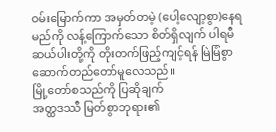ဝမ်းမြောက်ကာ အမှတ်တမဲ့ (ပေါ့လျော့စွာ)နေရမည်ကို လန့်ကြောက်သော စိတ်ရှိလျက် ပါရမီဆယ်ပါးတို့ကို တိုးတက်ဖြည့်ကျင့်ရန် မြဲမြံစွာ ဆောက်တည်တော်မူလေသည်။
မြို့တော်စသည်ကို ပြဆိုချက်
အတ္ထဒဿီ မြတ်စွာဘုရား၏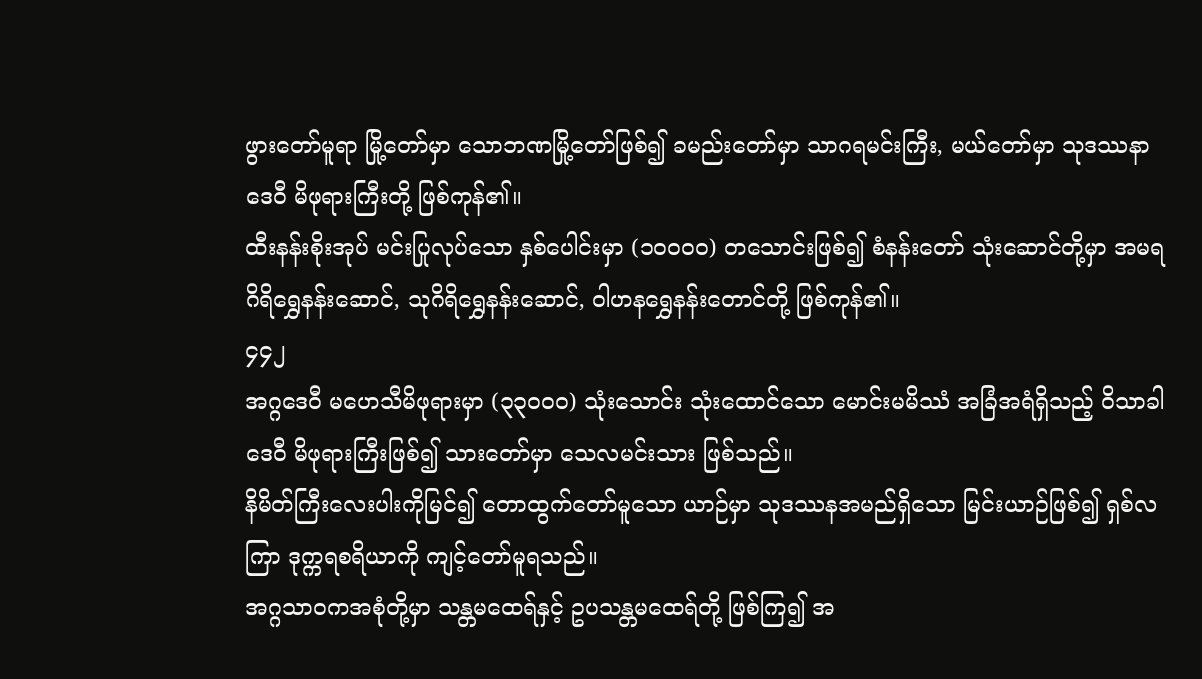ဖွားတော်မူရာ မြို့တော်မှာ သောဘဏမြို့တော်ဖြစ်၍ ခမည်းတော်မှာ သာဂရမင်းကြီး, မယ်တော်မှာ သုဒဿနာဒေဝီ မိဖုရားကြီးတို့ ဖြစ်ကုန်၏။
ထီးနန်းစိုးအုပ် မင်းပြုလုပ်သော နှစ်ပေါင်းမှာ (၁ဝဝဝဝ) တသောင်းဖြစ်၍ စံနန်းတော် သုံးဆောင်တို့မှာ အမရဂိရိရွှေနန်းဆောင်, သုဂိရိရွှေနန်းဆောင်, ဝါဟနရွှေနန်းတောင်တို့ ဖြစ်ကုန်၏။
၄၄၂
အဂ္ဂဒေဝီ မဟေသီမိဖုရားမှာ (၃၃၀၀၀) သုံးသောင်း သုံးထောင်သော မောင်းမမိဿံ အခြံအရံရှိသည့် ဝိသာခါဒေဝီ မိဖုရားကြီးဖြစ်၍ သားတော်မှာ သေလမင်းသား ဖြစ်သည်။
နိမိတ်ကြီးလေးပါးကိုမြင်၍ တောထွက်တော်မူသော ယာဉ်မှာ သုဒဿနအမည်ရှိသော မြင်းယာဉ်ဖြစ်၍ ရှစ်လကြာ ဒုက္ကရစရိယာကို ကျင့်တော်မူရသည်။
အဂ္ဂသာဝကအစုံတို့မှာ သန္တမထေရ်နှင့် ဥပသန္တမထေရ်တို့ ဖြစ်ကြ၍ အ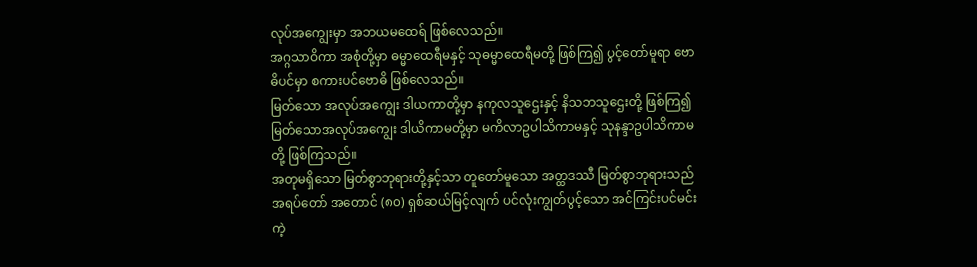လုပ်အကျွေးမှာ အဘယမထေရ် ဖြစ်လေသည်။
အဂ္ဂသာဝိကာ အစုံတို့မှာ ဓမ္မာထေရီမနှင့် သုဓမ္မာထေရီမတို့ ဖြစ်ကြ၍ ပွင့်တော်မူရာ ဗောဓိပင်မှာ စကားပင်ဗောဓိ ဖြစ်လေသည်။
မြတ်သော အလုပ်အကျွေး ဒါယကာတို့မှာ နကုလသူဌေးနှင့် နိသဘသူဌေးတို့ ဖြစ်ကြ၍ မြတ်သောအလုပ်အကျွေး ဒါယိကာမတို့မှာ မကိလာဥပါသိကာမနှင့် သုနန္ဒာဥပါသိကာမတို့ ဖြစ်ကြသည်။
အတုမရှိသော မြတ်စွာဘုရားတို့နှင့်သာ တူတော်မူသော အတ္ထဒဿီ မြတ်စွာဘုရားသည် အရပ်တော် အတောင် (၈၀) ရှစ်ဆယ်မြင့်လျက် ပင်လုံးကျွတ်ပွင့်သော အင်ကြင်းပင်မင်းကဲ့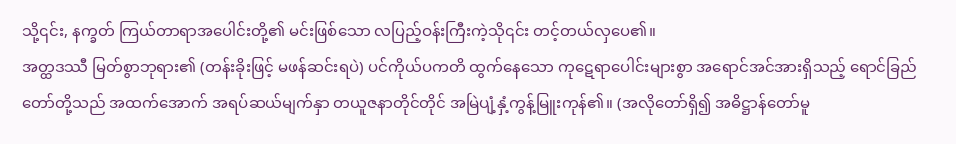သို့၎င်း, နက္ခတ် ကြယ်တာရာအပေါင်းတို့၏ မင်းဖြစ်သော လပြည့်ဝန်းကြီးကဲ့သို၎င်း တင့်တယ်လှပေ၏။
အတ္ထဒဿီ မြတ်စွာဘုရား၏ (တန်းခိုးဖြင့် မဖန်ဆင်းရပဲ) ပင်ကိုယ်ပကတိ ထွက်နေသော ကုဋေရာပေါင်းများစွာ အရောင်အင်အားရှိသည့် ရောင်ခြည်တော်တို့သည် အထက်အောက် အရပ်ဆယ်မျက်နှာ တယူဇနာတိုင်တိုင် အမြဲပျံ့နှံ့ကွန့်မြူးကုန်၏။ (အလိုတော်ရှိ၍ အဓိဋ္ဌာန်တော်မူ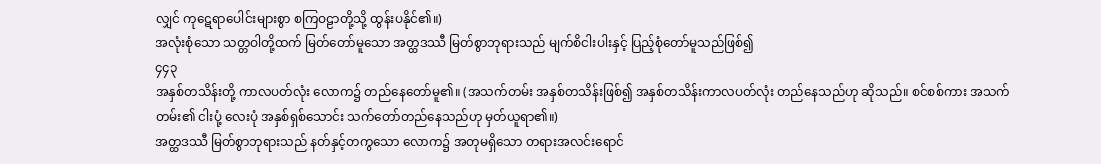လျှင် ကုဋေရာပေါင်းများစွာ စကြဝဠာတို့သို့ ထွန်းပနိုင်၏။)
အလုံးစုံသော သတ္တဝါတို့ထက် မြတ်တော်မူသော အတ္ထဒဿီ မြတ်စွာဘုရားသည် မျက်စိငါးပါးနှင့် ပြည့်စုံတော်မူသည်ဖြစ်၍
၄၄၃
အနှစ်တသိန်းတို့ ကာလပတ်လုံး လောက၌ တည်နေတော်မူ၏။ (အသက်တမ်း အနှစ်တသိန်းဖြစ်၍ အနှစ်တသိန်းကာလပတ်လုံး တည်နေသည်ဟု ဆိုသည်။ စင်စစ်ကား အသက်တမ်း၏ ငါးပုံ့ လေးပုံ အနှစ်ရှစ်သောင်း သက်တော်တည်နေသည်ဟု မှတ်ယူရာ၏။)
အတ္ထဒဿီ မြတ်စွာဘုရားသည် နတ်နှင့်တကွသော လောက၌ အတုမရှိသော တရားအလင်းရောင်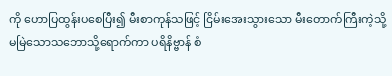ကို ဟောပြထွန်းပစေပြီး၍ မီးစာကုန်သဖြင့် ငြိမ်းအေးသွားသော မီးတောက်ကြီးကဲ့သို့ မမြဲသောသဘောသို့ရောက်ကာ ပရိနိဗ္ဗာန် စံ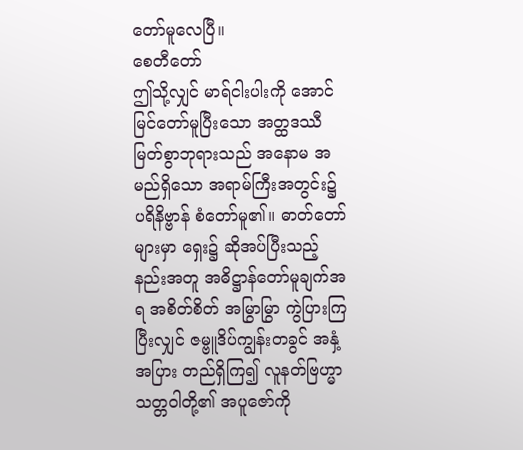တော်မူလေပြီ။
စေတီတော်
ဤသို့လျှင် မာရ်ငါးပါးကို အောင်မြင်တော်မူပြီးသော အတ္ထဒဿီ မြတ်စွာဘုရားသည် အနောမ အမည်ရှိသော အရာမ်ကြီးအတွင်း၌ ပရိနိဗ္ဗာန် စံတော်မူ၏။ ဓာတ်တော်များမှာ ရှေး၌ ဆိုအပ်ပြီးသည့်နည်းအတူ အဓိဋ္ဌာန်တော်မူချက်အရ အစိတ်စိတ် အမြွာမြွာ ကွဲပြားကြပြီးလျှင် ဇမ္ဗူဒိပ်ကျွန်းတခွင် အနှံ့အပြား တည်ရှိကြ၍ လူနတ်ဗြဟ္မာ သတ္တဝါတို့၏ အပူဇော်ကို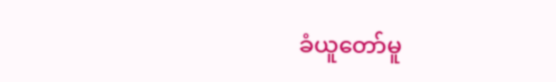ခံယူတော်မူ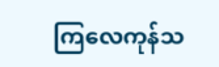ကြလေကုန်သ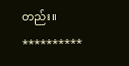တည်း။
**********